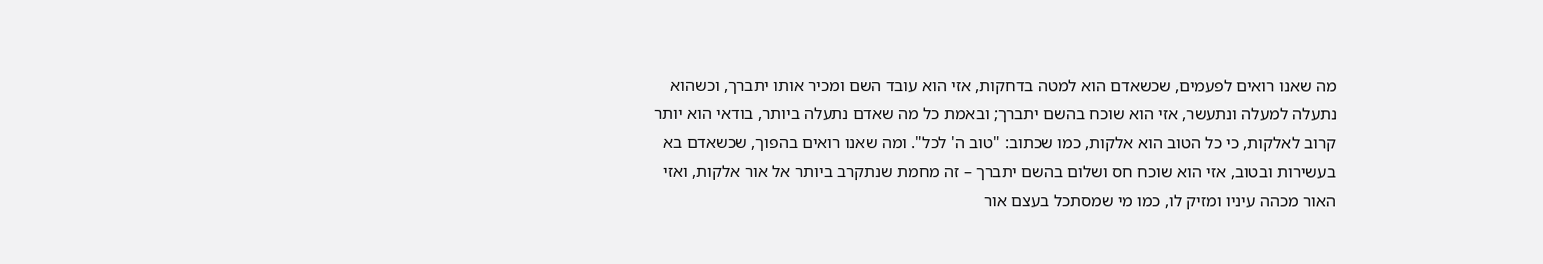מה שאנו רואים לפעמים, שכשאדם הוא למטה בדחקות, אזי הוא עובד השם ומכיר אותו יתברך, וכשהוא נתעלה למעלה ונתעשר, אזי הוא שוכח בהשם יתברך; ובאמת כל מה שאדם נתעלה ביותר, בודאי הוא יותר קרוב לאלקות, כי כל הטוב הוא אלקות, כמו שכתוב: "טוב ה' לכל". ומה שאנו רואים בהפוך, שכשאדם בא בעשירות ובטוב, אזי הוא שוכח חס ושלום בהשם יתברך – זה מחמת שנתקרב ביותר אל אור אלקות, ואזי האור מכהה עיניו ומזיק לו, כמו מי שמסתכל בעצם אור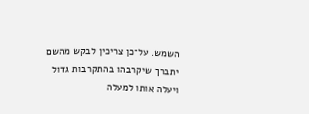השמש. על־כן צריכין לבקש מהשם יתברך שיקרבהו בהתקרבות גדול ויעלה אותו למעלה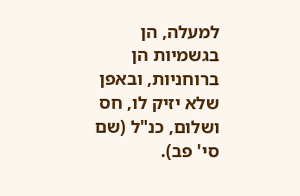למעלה, הן בגשמיות הן ברוחניות, ובאפן שלא יזיק לו, חס ושלום, כנ"ל (שם סי' פב).